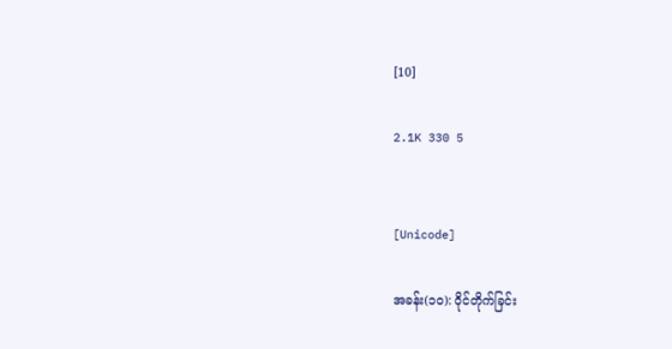[10]

2.1K 330 5


[Unicode]

အခန်း(၁၀): ဝိုင်တိုက်ခြင်း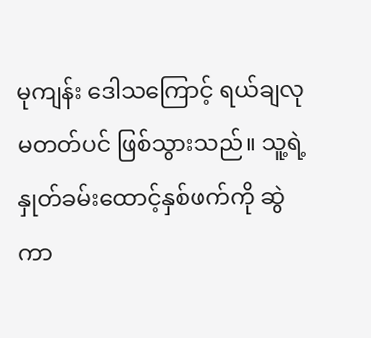မုကျန်း ဒေါသကြောင့် ရယ်ချလုမတတ်ပင် ဖြစ်သွားသည်။ သူ့ရဲ့နှုတ်ခမ်းထောင့်နှစ်ဖက်ကို ဆွဲကာ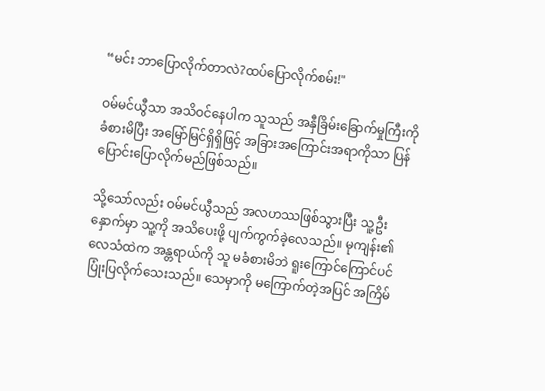“မင်း ဘာပြောလိုက်တာလဲ?ထပ်ပြောလိုက်စမ်း!"

ဝမ်မင်ယွီသာ အသိဝင်နေပါက သူသည် အနှီခြိမ်းခြောက်မှုကြီးကို ခံစားမိပြီး အမြော်မြင်ရှိရှိဖြင့် အခြားအကြောင်းအရာကိုသာ ပြန်ပြောင်းပြောလိုက်မည်ဖြစ်သည်။

သို့သော်လည်း ဝမ်မင်ယွီသည် အလဟဿဖြစ်သွားပြီး သူ့ဦးနှောက်မှာ သူ့ကို အသိပေးဖို့ ပျက်ကွက်ခဲ့လေသည်။ မုကျန်း၏လေသံထဲက အန္တရာယ်ကို သူ မခံစားမိဘဲ ရူးကြောင်ကြောင်ပင် ပြုံးပြလိုက်သေးသည်။ သေမှာကို မကြောက်တဲ့အပြင် အကြိမ်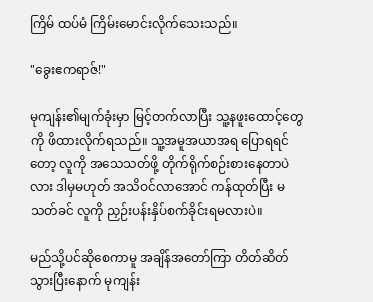ကြိမ် ထပ်မံ ကြိမ်းမောင်းလိုက်သေးသည်။

"ခွေးဧကရာဇ်!"

မုကျန်း၏မျက်ခုံးမှာ မြင့်တက်လာပြီး သူ့နဖူးထောင့်တွေကို ဖိထားလိုက်ရသည်။ သူ့အမူအယာအရ ပြောရရင်တော့ လူကို အသေသတ်ဖို့ တိုက်ရိုက်စဉ်းစားနေတာပဲလား ဒါမှမဟုတ် အသိဝင်လာအောင် ကန်ထုတ်ပြီး မသတ်ခင် လူကို ညှဉ်းပန်းနှိပ်စက်ခိုင်းရမလားပဲ။

မည်သို့ပင်ဆိုစေကာမူ အချိန်အတော်ကြာ တိတ်ဆိတ်သွားပြီးနောက် မုကျန်း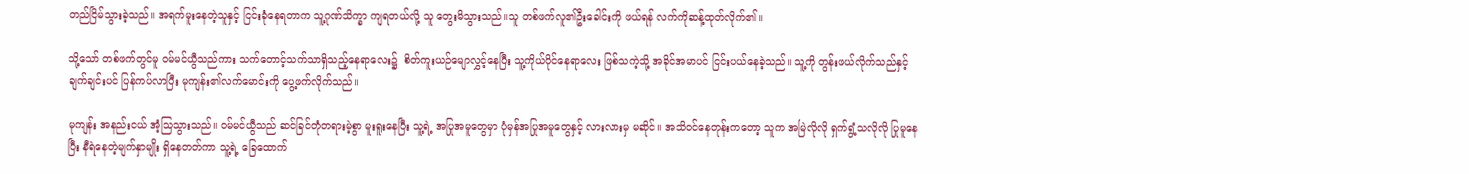တည်ငြိမ်သွားခဲ့သည်။ အရက်မူးနေတဲ့သူနှင့် ငြင်းခုံနေရတာက သူ့ဂုဏ်သိက္ခာ ကျရတယ်လို့ သူ တွေးမိသွားသည်။သူ တစ်ဖက်လူ၏ဦးခေါင်းကို ဖယ်ရန် လက်ကိုဆန့်ထုတ်လိုက်၏။

သို့သော် တစ်ဖက်တွင်မူ ဝမ်မင်ယွီသည်ကား သက်တောင့်သက်သာရှိသည့်နေရာလေး၌  စိတ်ကူးယဉ်မျောလွှင့်နေပြီး သူ့ကိုယ်ပိုင်နေရာလေး ဖြစ်သကဲ့သို့ အခိုင်အမာပင် ငြင်းပယ်နေခဲ့သည်။ သူ့ကို တွန်းဖယ်လိုက်သည်နှင့် ချက်ချင်းပင် ပြန်ကပ်လာပြီး မုကျန်း၏လက်မောင်းကို ပွေ့ဖက်လိုက်သည်။

မုကျန်း အနည်းငယ် အံ့သြသွားသည်။ ဝမ်မင်ယွီသည် ဆင်ခြင်တုံတရားမဲ့စွာ မူးရူးနေပြီး သူ့ရဲ့ အပြုအမူတွေမှာ ပုံမှန်အပြုအမူတွေနှင့် လားလားမှ မဆိုင်။ အသိဝင်နေတုန်းကတော့ သူက အမြဲလိုလို ရှက်ရွံ့သလိုလို ပြုမူနေပြီး နီရဲနေတဲ့မျက်နှာမျိုး ရှိနေတတ်ကာ သူ့ရဲ့ ခြေထောက်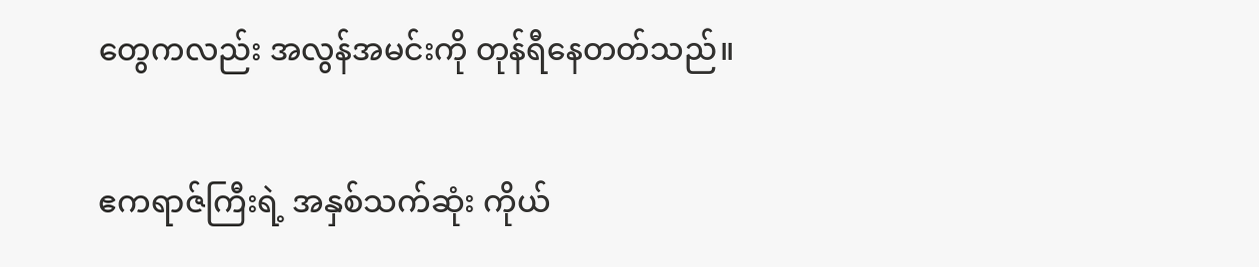တွေကလည်း အလွန်အမင်းကို တုန်ရီနေတတ်သည်။

ဧကရာဇ်ကြီးရဲ့ အနှစ်သက်ဆုံး ကိုယ်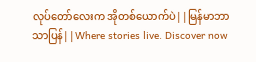လုပ်တော်လေးက အိုတစ်ယောက်ပဲ||မြန်မာဘာသာပြန်||Where stories live. Discover now